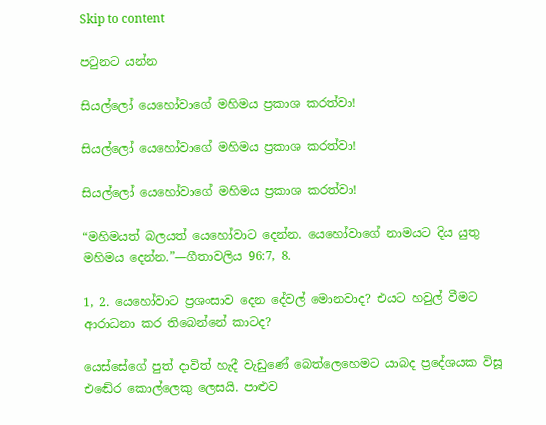Skip to content

පටුනට යන්න

සියල්ලෝ යෙහෝවාගේ මහිමය ප්‍රකාශ කරත්වා!

සියල්ලෝ යෙහෝවාගේ මහිමය ප්‍රකාශ කරත්වා!

සියල්ලෝ යෙහෝවාගේ මහිමය ප්‍රකාශ කරත්වා!

“මහිමයත් බලයත් යෙහෝවාට දෙන්න. යෙහෝවාගේ නාමයට දිය යුතු මහිමය දෙන්න.”—ගීතාවලිය 96:7, 8.

1, 2. යෙහෝවාට ප්‍රශංසාව දෙන දේවල් මොනවාද? එයට හවුල් වීමට ආරාධනා කර තිබෙන්නේ කාටද?

යෙස්සේගේ පුත් දාවිත් හැදී වැඩුණේ බෙත්ලෙහෙමට යාබද ප්‍රදේශයක විසූ එඬේර කොල්ලෙකු ලෙසයි. පාළුව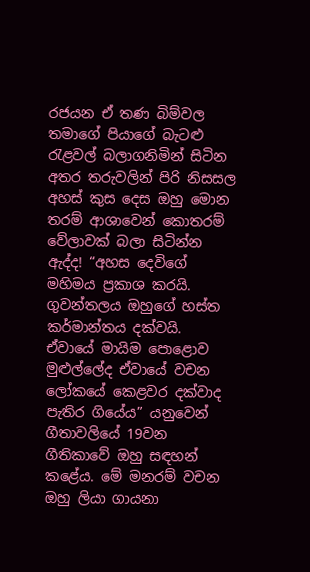රජයන ඒ තණ බිම්වල තමාගේ පියාගේ බැටළු රැළවල් බලාගනිමින් සිටින අතර තරුවලින් පිරි නිසසල අහස් කුස දෙස ඔහු මොන තරම් ආශාවෙන් කොතරම් වේලාවක් බලා සිටින්න ඇද්ද! “අහස දෙවිගේ මහිමය ප්‍රකාශ කරයි. ගුවන්තලය ඔහුගේ හස්ත කර්මාන්තය දක්වයි. ඒවායේ මායිම පොළොව මුළුල්ලේද ඒවායේ වචන ලෝකයේ කෙළවර දක්වාද පැතිර ගියේය” යනුවෙන් ගීතාවලියේ 19වන ගීතිකාවේ ඔහු සඳහන් කළේය. මේ මනරම් වචන ඔහු ලියා ගායනා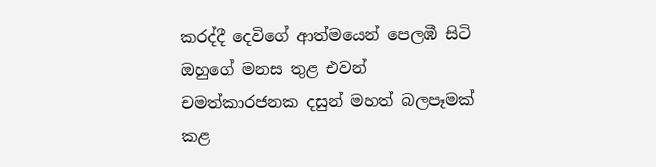කරද්දී දෙවිගේ ආත්මයෙන් පෙලඹී සිටි ඔහුගේ මනස තුළ එවන් චමත්කාරජනක දසුන් මහත් බලපෑමක් කළ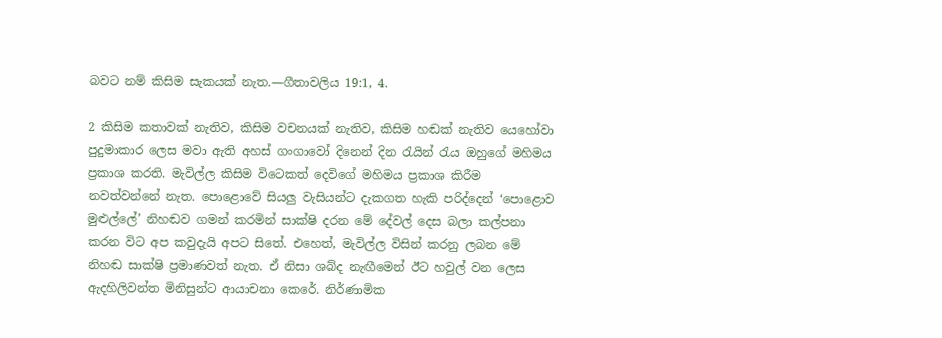බවට නම් කිසිම සැකයක් නැත.—ගීතාවලිය 19:1, 4.

2 කිසිම කතාවක් නැතිව, කිසිම වචනයක් නැතිව, කිසිම හඬක් නැතිව යෙහෝවා පුදුමාකාර ලෙස මවා ඇති අහස් ගංගාවෝ දිනෙන් දින රැයින් රැය ඔහුගේ මහිමය ප්‍රකාශ කරති. මැවිල්ල කිසිම විටෙකත් දෙවිගේ මහිමය ප්‍රකාශ කිරීම නවත්වන්නේ නැත. පොළොවේ සියලු වැසියන්ට දැකගත හැකි පරිද්දෙන් ‘පොළොව මුළුල්ලේ’ නිහඬව ගමන් කරමින් සාක්ෂි දරන මේ දේවල් දෙස බලා කල්පනා කරන විට අප කවුදැයි අපට සිතේ. එහෙත්, මැවිල්ල විසින් කරනු ලබන මේ නිහඬ සාක්ෂි ප්‍රමාණවත් නැත. ඒ නිසා ශබ්ද නැඟීමෙන් ඊට හවුල් වන ලෙස ඇදහිලිවන්ත මිනිසුන්ට ආයාචනා කෙරේ. නිර්ණාමික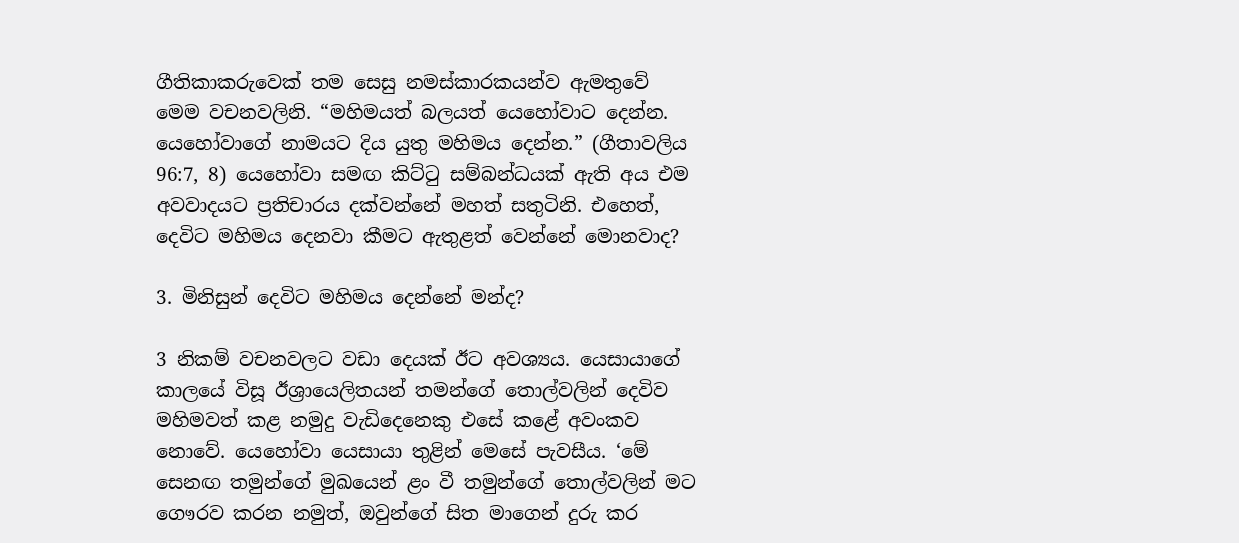ගීතිකාකරුවෙක් තම සෙසු නමස්කාරකයන්ව ඇමතුවේ මෙම වචනවලිනි. “මහිමයත් බලයත් යෙහෝවාට දෙන්න. යෙහෝවාගේ නාමයට දිය යුතු මහිමය දෙන්න.” (ගීතාවලිය 96:7, 8) යෙහෝවා සමඟ කිට්ටු සම්බන්ධයක් ඇති අය එම අවවාදයට ප්‍රතිචාරය දක්වන්නේ මහත් සතුටිනි. එහෙත්, දෙවිට මහිමය දෙනවා කීමට ඇතුළත් වෙන්නේ මොනවාද?

3. මිනිසුන් දෙවිට මහිමය දෙන්නේ මන්ද?

3 නිකම් වචනවලට වඩා දෙයක් ඊට අවශ්‍යය. යෙසායාගේ කාලයේ විසූ ඊශ්‍රායෙලිතයන් තමන්ගේ තොල්වලින් දෙවිව මහිමවත් කළ නමුදු වැඩිදෙනෙකු එසේ කළේ අවංකව නොවේ. යෙහෝවා යෙසායා තුළින් මෙසේ පැවසීය. ‘මේ සෙනඟ තමුන්ගේ මුඛයෙන් ළං වී තමුන්ගේ තොල්වලින් මට ගෞරව කරන නමුත්, ඔවුන්ගේ සිත මාගෙන් දුරු කර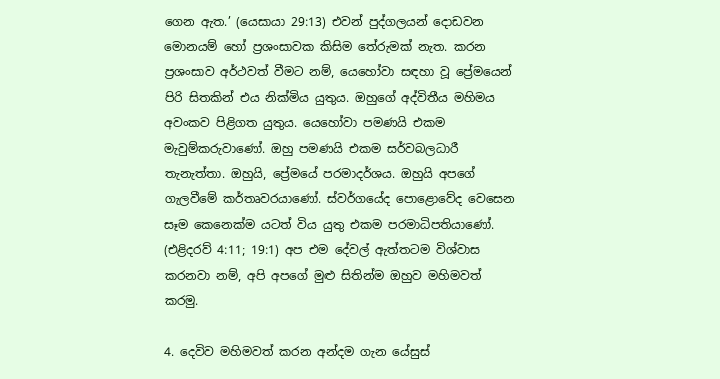ගෙන ඇත.’ (යෙසායා 29:13) එවන් පුද්ගලයන් දොඩවන මොනයම් හෝ ප්‍රශංසාවක කිසිම තේරුමක් නැත. කරන ප්‍රශංසාව අර්ථවත් වීමට නම්, යෙහෝවා සඳහා වූ ප්‍රේමයෙන් පිරි සිතකින් එය නික්මිය යුතුය. ඔහුගේ අද්විතීය මහිමය අවංකව පිළිගත යුතුය. යෙහෝවා පමණයි එකම මැවුම්කරුවාණෝ. ඔහු පමණයි එකම සර්වබලධාරී තැනැත්තා. ඔහුයි, ප්‍රේමයේ පරමාදර්ශය. ඔහුයි අපගේ ගැලවීමේ කර්තෘවරයාණෝ. ස්වර්ගයේද පොළොවේද වෙසෙන සෑම කෙනෙක්ම යටත් විය යුතු එකම පරමාධිපතියාණෝ. (එළිදරව් 4:11; 19:1) අප එම දේවල් ඇත්තටම විශ්වාස කරනවා නම්, අපි අපගේ මුළු සිතින්ම ඔහුව මහිමවත් කරමු.

4. දෙවිව මහිමවත් කරන අන්දම ගැන යේසුස්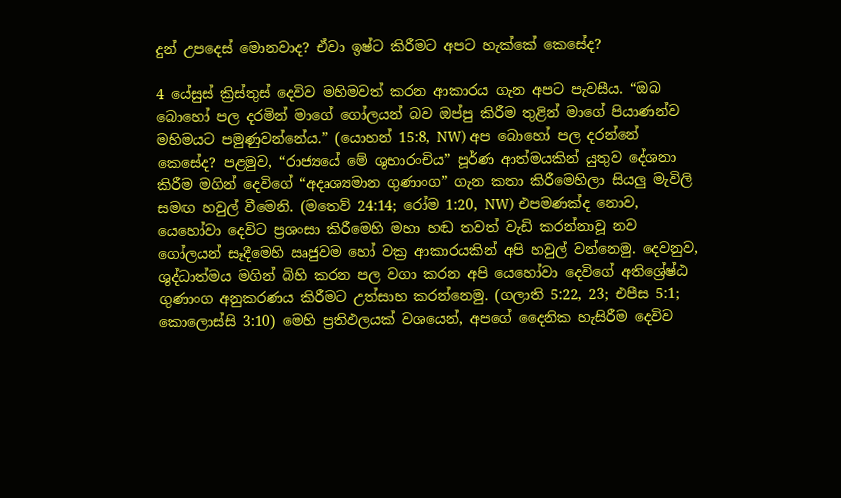දුන් උපදෙස් මොනවාද? ඒවා ඉෂ්ට කිරීමට අපට හැක්කේ කෙසේද?

4 යේසුස් ක්‍රිස්තුස් දෙවිව මහිමවත් කරන ආකාරය ගැන අපට පැවසීය. “ඔබ බොහෝ පල දරමින් මාගේ ගෝලයන් බව ඔප්පු කිරීම තුළින් මාගේ පියාණන්ව මහිමයට පමුණුවන්නේය.” (යොහන් 15:8, NW) අප බොහෝ පල දරන්නේ කෙසේද? පළමුව, “රාජ්‍යයේ මේ ශුභාරංචිය” පූර්ණ ආත්මයකින් යුතුව දේශනා කිරීම මගින් දෙවිගේ “අදෘශ්‍යමාන ගුණාංග” ගැන කතා කිරීමෙහිලා සියලු මැවිලි සමඟ හවුල් වීමෙනි. (මතෙව් 24:14; රෝම 1:20, NW) එපමණක්ද නොව, යෙහෝවා දෙවිට ප්‍රශංසා කිරීමෙහි මහා හඬ තවත් වැඩි කරන්නාවූ නව ගෝලයන් සෑදීමෙහි ඍජුවම හෝ වක්‍ර ආකාරයකින් අපි හවුල් වන්නෙමු. දෙවනුව, ශුද්ධාත්මය මගින් බිහි කරන පල වගා කරන අපි යෙහෝවා දෙවිගේ අතිශ්‍රේෂ්ඨ ගුණාංග අනුකරණය කිරීමට උත්සාහ කරන්නෙමු. (ගලාති 5:22, 23; එපීස 5:1; කොලොස්සි 3:10) මෙහි ප්‍රතිඵලයක් වශයෙන්, අපගේ දෛනික හැසිරීම දෙවිව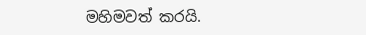මහිමවත් කරයි.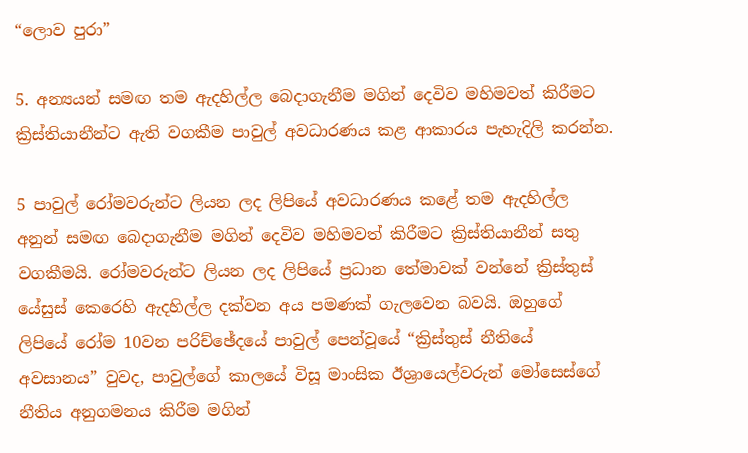“ලොව පුරා”

5. අන්‍යයන් සමඟ තම ඇදහිල්ල බෙදාගැනීම මගින් දෙවිව මහිමවත් කිරීමට ක්‍රිස්තියානීන්ට ඇති වගකීම පාවුල් අවධාරණය කළ ආකාරය පැහැදිලි කරන්න.

5 පාවුල් රෝමවරුන්ට ලියන ලද ලිපියේ අවධාරණය කළේ තම ඇදහිල්ල අනුන් සමඟ බෙදාගැනීම මගින් දෙවිව මහිමවත් කිරීමට ක්‍රිස්තියානීන් සතු වගකීමයි. රෝමවරුන්ට ලියන ලද ලිපියේ ප්‍රධාන තේමාවක් වන්නේ ක්‍රිස්තුස් යේසුස් කෙරෙහි ඇදහිල්ල දක්වන අය පමණක් ගැලවෙන බවයි. ඔහුගේ ලිපියේ රෝම 10වන පරිච්ඡේදයේ පාවුල් පෙන්වූයේ “ක්‍රිස්තුස් නීතියේ අවසානය” වුවද, පාවුල්ගේ කාලයේ විසූ මාංසික ඊශ්‍රායෙල්වරුන් මෝසෙස්ගේ නීතිය අනුගමනය කිරීම මගින්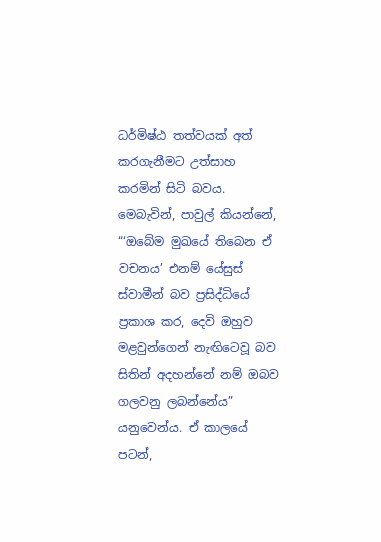ධර්මිෂ්ඨ තත්වයක් අත් කරගැනීමට උත්සාහ කරමින් සිටි බවය. මෙබැවින්, පාවුල් කියන්නේ, “‘ඔබේම මුඛයේ තිබෙන ඒ වචනය’ එනම් යේසුස් ස්වාමීන් බව ප්‍රසිද්ධියේ ප්‍රකාශ කර, දෙවි ඔහුව මළවුන්ගෙන් නැඟිටෙවූ බව සිතින් අදහන්නේ නම් ඔබව ගලවනු ලබන්නේය” යනුවෙන්ය. ඒ කාලයේ පටන්,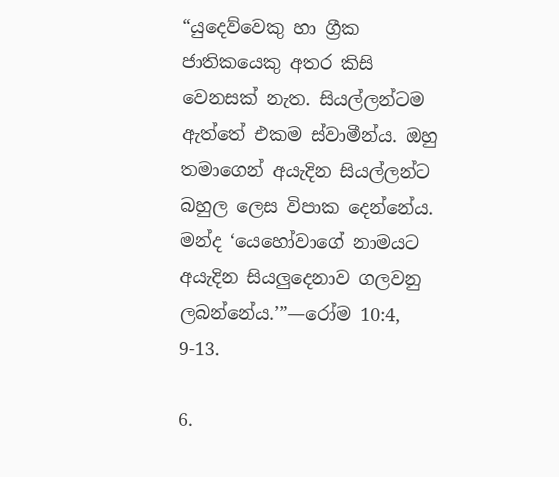“යුදෙව්වෙකු හා ග්‍රීක ජාතිකයෙකු අතර කිසි වෙනසක් නැත. සියල්ලන්ටම ඇත්තේ එකම ස්වාමීන්ය. ඔහු තමාගෙන් අයැදින සියල්ලන්ට බහුල ලෙස විපාක දෙන්නේය. මන්ද ‘යෙහෝවාගේ නාමයට අයැදින සියලුදෙනාව ගලවනු ලබන්නේය.’”—රෝම 10:4, 9-13.

6.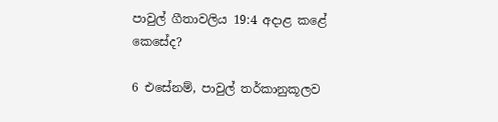පාවුල් ගීතාවලිය 19:4 අදාළ කළේ කෙසේද?

6 එසේනම්, පාවුල් තර්කානුකූලව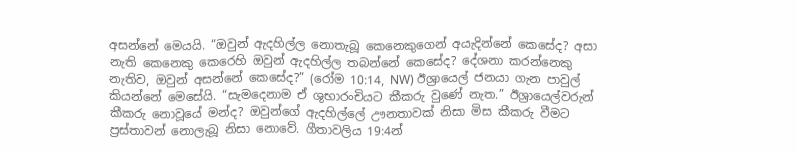අසන්නේ මෙයයි. “ඔවුන් ඇදහිල්ල නොතැබූ කෙනෙකුගෙන් අයැදින්නේ කෙසේද? අසා නැති කෙනෙකු කෙරෙහි ඔවුන් ඇදහිල්ල තබන්නේ කෙසේද? දේශනා කරන්නෙකු නැතිව, ඔවුන් අසන්නේ කෙසේද?” (රෝම 10:14, NW) ඊශ්‍රායෙල් ජනයා ගැන පාවුල් කියන්නේ මෙසේයි. “සැමදෙනාම ඒ ශුභාරංචියට කීකරු වුණේ නැත.” ඊශ්‍රායෙල්වරුන් කීකරු නොවූයේ මන්ද? ඔවුන්ගේ ඇදහිල්ලේ ඌනතාවක් නිසා මිස කීකරු වීමට ප්‍රස්තාවන් නොලැබූ නිසා නොවේ. ගීතාවලිය 19:4න්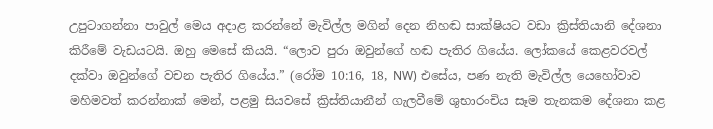උපුටාගන්නා පාවුල් මෙය අදාළ කරන්නේ මැවිල්ල මගින් දෙන නිහඬ සාක්ෂියට වඩා ක්‍රිස්තියානි දේශනා කිරීමේ වැඩයටයි. ඔහු මෙසේ කියයි. “ලොව පුරා ඔවුන්ගේ හඬ පැතිර ගියේය. ලෝකයේ කෙළවරවල් දක්වා ඔවුන්ගේ වචන පැතිර ගියේය.” (රෝම 10:16, 18, NW) එසේය, පණ නැති මැවිල්ල යෙහෝවාව මහිමවත් කරන්නාක් මෙන්, පළමු සියවසේ ක්‍රිස්තියානීන් ගැලවීමේ ශුභාරංචිය සෑම තැනකම දේශනා කළ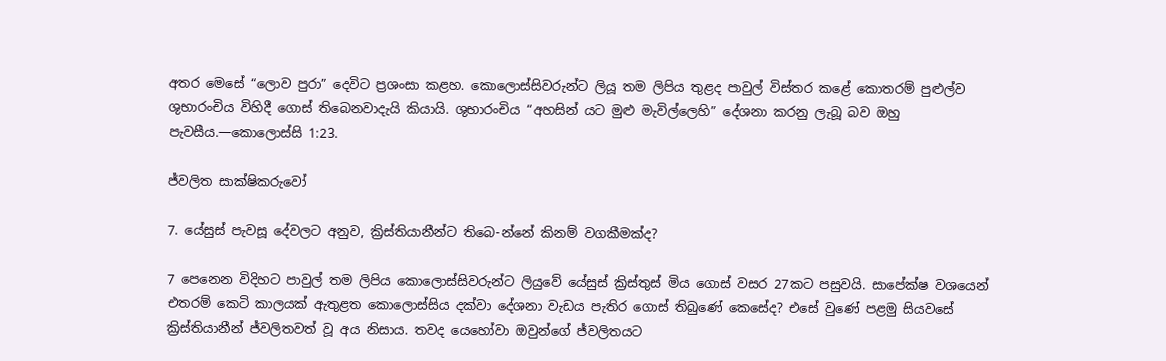අතර මෙසේ “ලොව පුරා” දෙවිට ප්‍රශංසා කළහ. කොලොස්සිවරුන්ට ලියූ තම ලිපිය තුළද පාවුල් විස්තර කළේ කොතරම් පුළුල්ව ශුභාරංචිය විහිදී ගොස් තිබෙනවාදැයි කියායි. ශුභාරංචිය “අහසින් යට මුළු මැවිල්ලෙහි” දේශනා කරනු ලැබූ බව ඔහු පැවසීය.—කොලොස්සි 1:23.

ජ්වලිත සාක්ෂිකරුවෝ

7. යේසුස් පැවසූ දේවලට අනුව, ක්‍රිස්තියානීන්ට තිබෙ-න්නේ කිනම් වගකීමක්ද?

7 පෙනෙන විදිහට පාවුල් තම ලිපිය කොලොස්සිවරුන්ට ලියුවේ යේසුස් ක්‍රිස්තුස් මිය ගොස් වසර 27කට පසුවයි. සාපේක්ෂ වශයෙන් එතරම් කෙටි කාලයක් ඇතුළත කොලොස්සිය දක්වා දේශනා වැඩය පැතිර ගොස් තිබුණේ කෙසේද? එසේ වුණේ පළමු සියවසේ ක්‍රිස්තියානීන් ජ්වලිතවත් වූ අය නිසාය. තවද යෙහෝවා ඔවුන්ගේ ජ්වලිතයට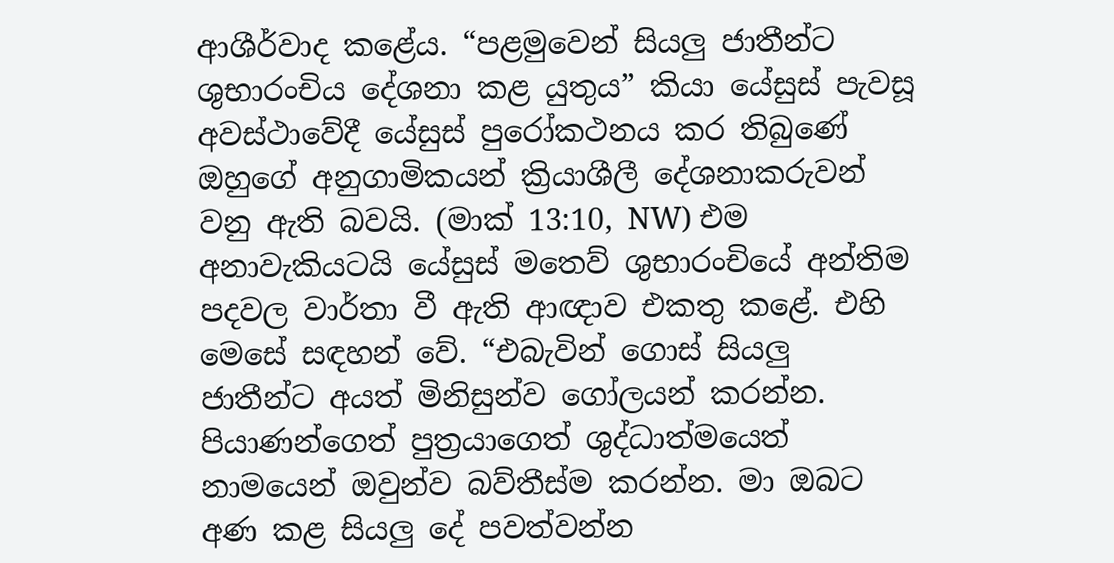ආශීර්වාද කළේය. “පළමුවෙන් සියලු ජාතීන්ට ශුභාරංචිය දේශනා කළ යුතුය” කියා යේසුස් පැවසූ අවස්ථාවේදී යේසුස් පුරෝකථනය කර තිබුණේ ඔහුගේ අනුගාමිකයන් ක්‍රියාශීලී දේශනාකරුවන් වනු ඇති බවයි. (මාක් 13:10, NW) එම අනාවැකියටයි යේසුස් මතෙව් ශුභාරංචියේ අන්තිම පදවල වාර්තා වී ඇති ආඥාව එකතු කළේ. එහි මෙසේ සඳහන් වේ. “එබැවින් ගොස් සියලු ජාතීන්ට අයත් මිනිසුන්ව ගෝලයන් කරන්න. පියාණන්ගෙත් පුත්‍රයාගෙත් ශුද්ධාත්මයෙත් නාමයෙන් ඔවුන්ව බව්තීස්ම කරන්න. මා ඔබට අණ කළ සියලු දේ පවත්වන්න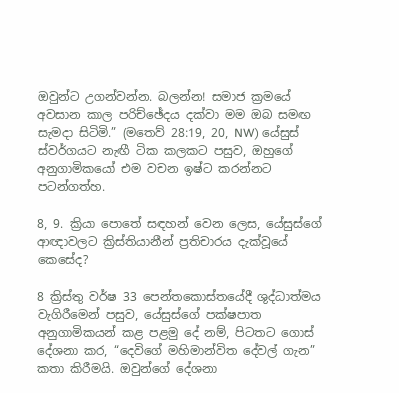ඔවුන්ට උගන්වන්න. බලන්න! සමාජ ක්‍රමයේ අවසාන කාල පරිච්ඡේදය දක්වා මම ඔබ සමඟ සැමදා සිටිමි.” (මතෙව් 28:19, 20, NW) යේසුස් ස්වර්ගයට නැඟී ටික කලකට පසුව, ඔහුගේ අනුගාමිකයෝ එම වචන ඉෂ්ට කරන්නට පටන්ගත්හ.

8, 9. ක්‍රියා පොතේ සඳහන් වෙන ලෙස, යේසුස්ගේ ආඥාවලට ක්‍රිස්තියානීන් ප්‍රතිචාරය දැක්වූයේ කෙසේද?

8 ක්‍රිස්තු වර්ෂ 33 පෙන්තකොස්තයේදී ශුද්ධාත්මය වැගිරීමෙන් පසුව, යේසුස්ගේ පක්ෂපාත අනුගාමිකයන් කළ පළමු දේ නම්, පිටතට ගොස් දේශනා කර, “දෙවිගේ මහිමාන්විත දේවල් ගැන” කතා කිරීමයි. ඔවුන්ගේ දේශනා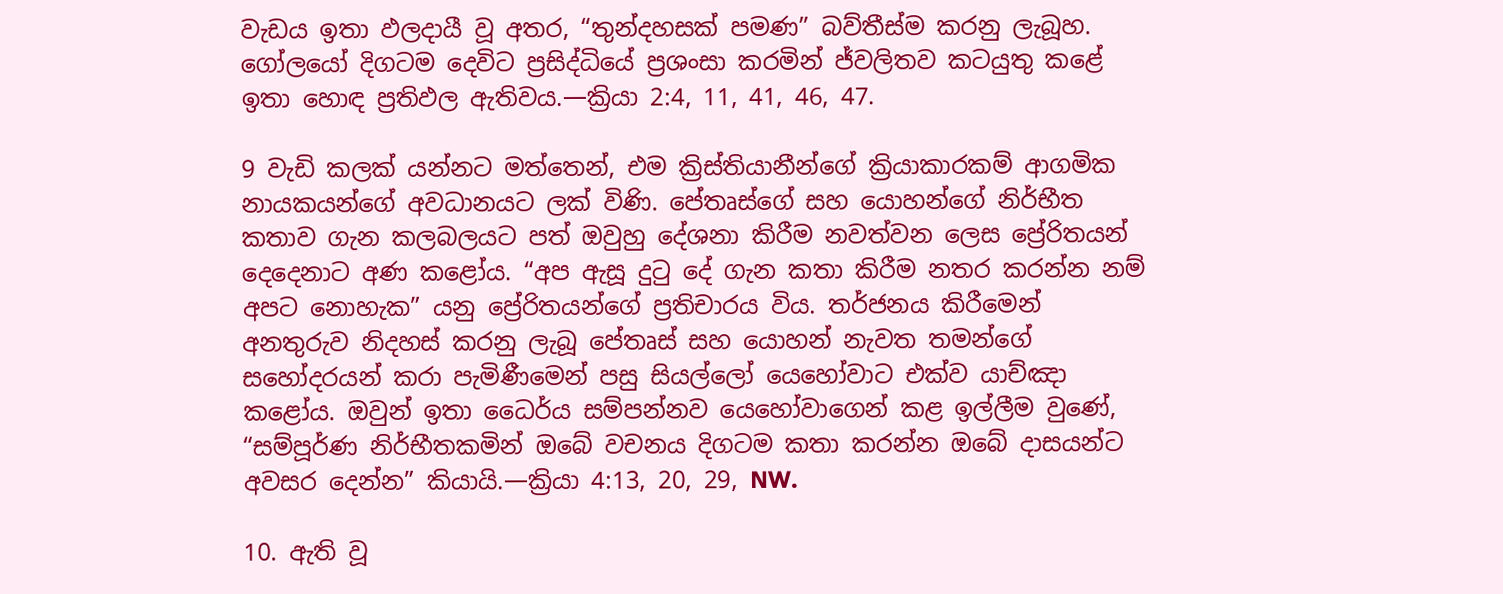වැඩය ඉතා ඵලදායී වූ අතර, “තුන්දහසක් පමණ” බව්තීස්ම කරනු ලැබූහ. ගෝලයෝ දිගටම දෙවිට ප්‍රසිද්ධියේ ප්‍රශංසා කරමින් ජ්වලිතව කටයුතු කළේ ඉතා හොඳ ප්‍රතිඵල ඇතිවය.—ක්‍රියා 2:4, 11, 41, 46, 47.

9 වැඩි කලක් යන්නට මත්තෙන්, එම ක්‍රිස්තියානීන්ගේ ක්‍රියාකාරකම් ආගමික නායකයන්ගේ අවධානයට ලක් විණි. පේතෘස්ගේ සහ යොහන්ගේ නිර්භීත කතාව ගැන කලබලයට පත් ඔවුහු දේශනා කිරීම නවත්වන ලෙස ප්‍රේරිතයන් දෙදෙනාට අණ කළෝය. “අප ඇසූ දුටු දේ ගැන කතා කිරීම නතර කරන්න නම් අපට නොහැක” යනු ප්‍රේරිතයන්ගේ ප්‍රතිචාරය විය. තර්ජනය කිරීමෙන් අනතුරුව නිදහස් කරනු ලැබූ පේතෘස් සහ යොහන් නැවත තමන්ගේ සහෝදරයන් කරා පැමිණීමෙන් පසු සියල්ලෝ යෙහෝවාට එක්ව යාච්ඤා කළෝය. ඔවුන් ඉතා ධෛර්ය සම්පන්නව යෙහෝවාගෙන් කළ ඉල්ලීම වුණේ, “සම්පූර්ණ නිර්භීතකමින් ඔබේ වචනය දිගටම කතා කරන්න ඔබේ දාසයන්ට අවසර දෙන්න” කියායි.—ක්‍රියා 4:13, 20, 29, NW.

10. ඇති වූ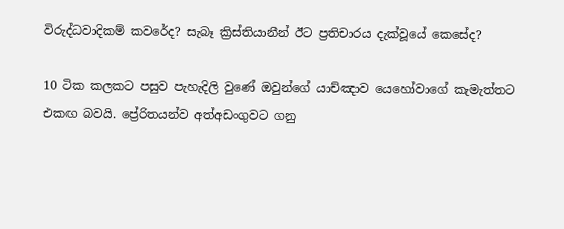විරුද්ධවාදිකම් කවරේද? සැබෑ ක්‍රිස්තියානීන් ඊට ප්‍රතිචාරය දැක්වූයේ කෙසේද?

10 ටික කලකට පසුව පැහැදිලි වුණේ ඔවුන්ගේ යාච්ඤාව යෙහෝවාගේ කැමැත්තට එකඟ බවයි. ප්‍රේරිතයන්ව අත්අඩංගුවට ගනු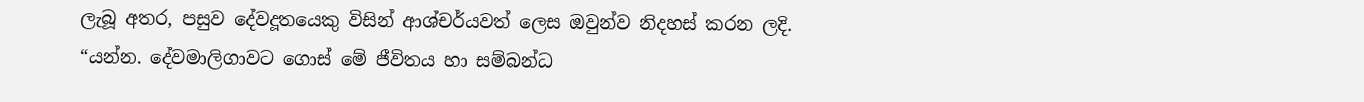ලැබූ අතර, පසුව දේවදූතයෙකු විසින් ආශ්චර්යවත් ලෙස ඔවුන්ව නිදහස් කරන ලදි. “යන්න. දේවමාලිගාවට ගොස් මේ ජීවිතය හා සම්බන්ධ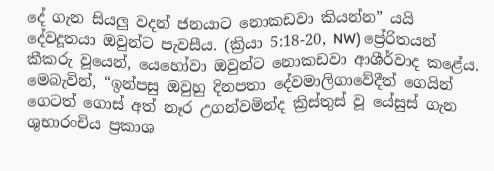දේ ගැන සියලු වදන් ජනයාට නොකඩවා කියන්න” යයි දේවදූතයා ඔවුන්ට පැවසීය. (ක්‍රියා 5:18-20, NW) ප්‍රේරිතයන් කීකරු වූයෙන්, යෙහෝවා ඔවුන්ට නොකඩවා ආශීර්වාද කළේය. මෙබැවින්, “ඉන්පසු ඔවුහු දිනපතා දේවමාලිගාවේදීත් ගෙයින් ගෙටත් ගොස් අත් නෑර උගන්වමින්ද ක්‍රිස්තුස් වූ යේසුස් ගැන ශුභාරංචිය ප්‍රකාශ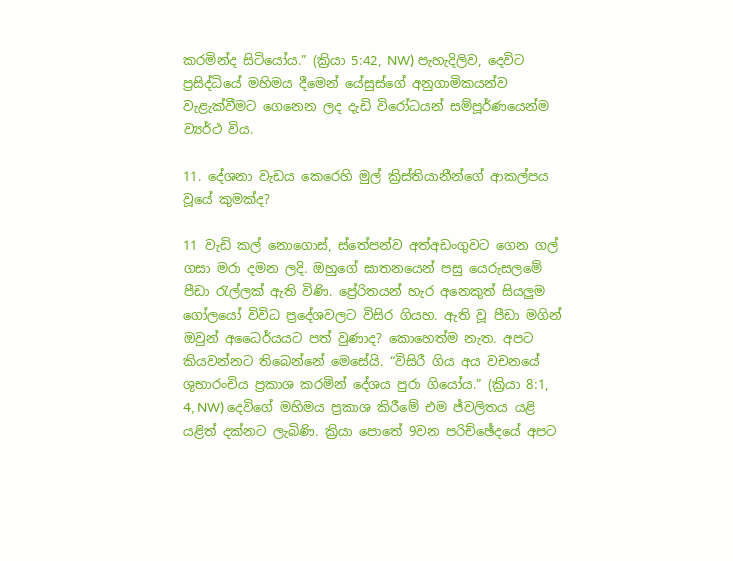කරමින්ද සිටියෝය.” (ක්‍රියා 5:42, NW) පැහැදිලිව, දෙවිට ප්‍රසිද්ධියේ මහිමය දීමෙන් යේසුස්ගේ අනුගාමිකයන්ව වැළැක්වීමට ගෙනෙන ලද දැඩි විරෝධයන් සම්පූර්ණයෙන්ම ව්‍යර්ථ විය.

11. දේශනා වැඩය කෙරෙහි මුල් ක්‍රිස්තියානීන්ගේ ආකල්පය වූයේ කුමක්ද?

11 වැඩි කල් නොගොස්, ස්තේපන්ව අත්අඩංගුවට ගෙන ගල් ගසා මරා දමන ලදි. ඔහුගේ ඝාතනයෙන් පසු යෙරුසලමේ පීඩා රැල්ලක් ඇති විණි. ප්‍රේරිතයන් හැර අනෙකුත් සියලුම ගෝලයෝ විවිධ ප්‍රදේශවලට විසිර ගියහ. ඇති වූ පීඩා මගින් ඔවුන් අධෛර්යයට පත් වුණාද? කොහෙත්ම නැත. අපට කියවන්නට තිබෙන්නේ මෙසේයි. “විසිරී ගිය අය වචනයේ ශුභාරංචිය ප්‍රකාශ කරමින් දේශය පුරා ගියෝය.” (ක්‍රියා 8:1, 4, NW) දෙවිගේ මහිමය ප්‍රකාශ කිරීමේ එම ජ්වලිතය යළි යළිත් දක්නට ලැබිණි. ක්‍රියා පොතේ 9වන පරිච්ඡේදයේ අපට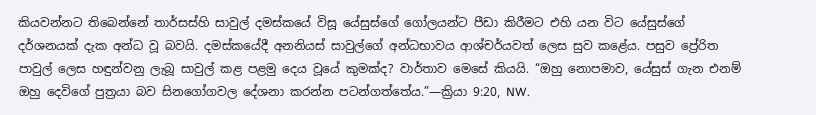කියවන්නට තිබෙන්නේ තාර්සස්හි සාවුල් දමස්කයේ විසූ යේසුස්ගේ ගෝලයන්ට පීඩා කිරීමට එහි යන විට යේසුස්ගේ දර්ශනයක් දැක අන්ධ වූ බවයි. දමස්කයේදී අනනියස් සාවුල්ගේ අන්ධභාවය ආශ්චර්යවත් ලෙස සුව කළේය. පසුව ප්‍රේරිත පාවුල් ලෙස හඳුන්වනු ලැබූ සාවුල් කළ පළමු දෙය වූයේ කුමක්ද? වාර්තාව මෙසේ කියයි. “ඔහු නොපමාව, යේසුස් ගැන එනම් ඔහු දෙවිගේ පුත්‍රයා බව සිනගෝගවල දේශනා කරන්න පටන්ගත්තේය.”—ක්‍රියා 9:20, NW.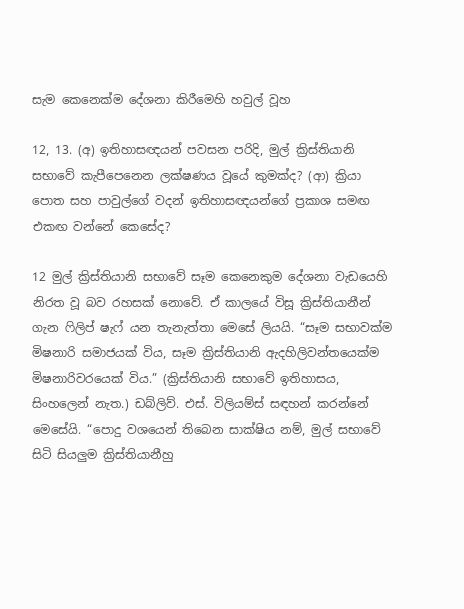සැම කෙනෙක්ම දේශනා කිරීමෙහි හවුල් වූහ

12, 13. (අ) ඉතිහාසඥයන් පවසන පරිදි, මුල් ක්‍රිස්තියානි සභාවේ කැපීපෙනෙන ලක්ෂණය වූයේ කුමක්ද? (ආ) ක්‍රියා පොත සහ පාවුල්ගේ වදන් ඉතිහාසඥයන්ගේ ප්‍රකාශ සමඟ එකඟ වන්නේ කෙසේද?

12 මුල් ක්‍රිස්තියානි සභාවේ සෑම කෙනෙකුම දේශනා වැඩයෙහි නිරත වූ බව රහසක් නොවේ. ඒ කාලයේ විසූ ක්‍රිස්තියානීන් ගැන ෆිලිප් ෂැෆ් යන තැනැත්තා මෙසේ ලියයි. “සෑම සභාවක්ම මිෂනාරි සමාජයක් විය, සෑම ක්‍රිස්තියානි ඇදහිලිවන්තයෙක්ම මිෂනාරිවරයෙක් විය.” (ක්‍රිස්තියානි සභාවේ ඉතිහාසය, සිංහලෙන් නැත.) ඩබ්ලිව්. එස්. විලියම්ස් සඳහන් කරන්නේ මෙසේයි. “පොදු වශයෙන් තිබෙන සාක්ෂිය නම්, මුල් සභාවේ සිටි සියලුම ක්‍රිස්තියානීහු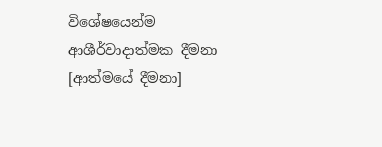විශේෂයෙන්ම ආශීර්වාදාත්මක දීමනා [ආත්මයේ දීමනා]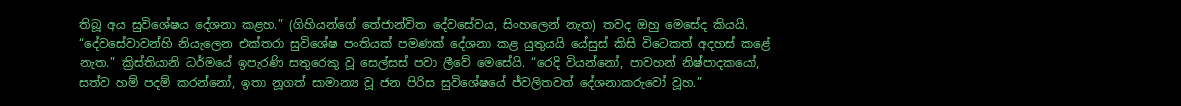තිබූ අය සුවිශේෂය දේශනා කළහ.” (ගිහියන්ගේ තේජාන්විත දේවසේවය, සිංහලෙන් නැත) තවද ඔහු මෙසේද කියයි. “දේවසේවාවන්හි නියැලෙන එක්තරා සුවිශේෂ පංතියක් පමණක් දේශනා කළ යුතුයයි යේසුස් කිසි විටෙකත් අදහස් කළේ නැත.” ක්‍රිස්තියානි ධර්මයේ ඉපැරණි සතුරෙකු වූ සෙල්සස් පවා ලීවේ මෙසේයි. “රෙදි වියන්නෝ, පාවහන් නිෂ්පාදකයෝ, සත්ව හම් පදම් කරන්නෝ, ඉතා නූගත් සාමාන්‍ය වූ ජන පිරිස සුවිශේෂයේ ජ්වලිතවත් දේශනාකරුවෝ වූහ.”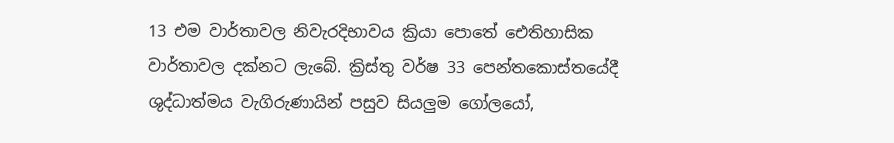13 එම වාර්තාවල නිවැරදිභාවය ක්‍රියා පොතේ ඓතිහාසික වාර්තාවල දක්නට ලැබේ. ක්‍රිස්තු වර්ෂ 33 පෙන්තකොස්තයේදී ශුද්ධාත්මය වැගිරුණායින් පසුව සියලුම ගෝලයෝ,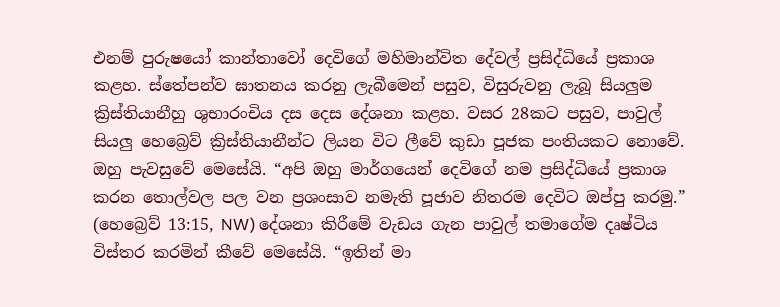එනම් පුරුෂයෝ කාන්තාවෝ දෙවිගේ මහිමාන්විත දේවල් ප්‍රසිද්ධියේ ප්‍රකාශ කළහ. ස්තේපන්ව ඝාතනය කරනු ලැබීමෙන් පසුව, විසුරුවනු ලැබූ සියලුම ක්‍රිස්තියානීහු ශුභාරංචිය දස දෙස දේශනා කළහ. වසර 28කට පසුව, පාවුල් සියලු හෙබ්‍රෙව් ක්‍රිස්තියානීන්ට ලියන විට ලීවේ කුඩා පූජක පංතියකට නොවේ. ඔහු පැවසුවේ මෙසේයි. “අපි ඔහු මාර්ගයෙන් දෙවිගේ නම ප්‍රසිද්ධියේ ප්‍රකාශ කරන තොල්වල පල වන ප්‍රශංසාව නමැති පූජාව නිතරම දෙවිට ඔප්පු කරමු.” (හෙබ්‍රෙව් 13:15, NW) දේශනා කිරීමේ වැඩය ගැන පාවුල් තමාගේම දෘෂ්ටිය විස්තර කරමින් කීවේ මෙසේයි. “ඉතින් මා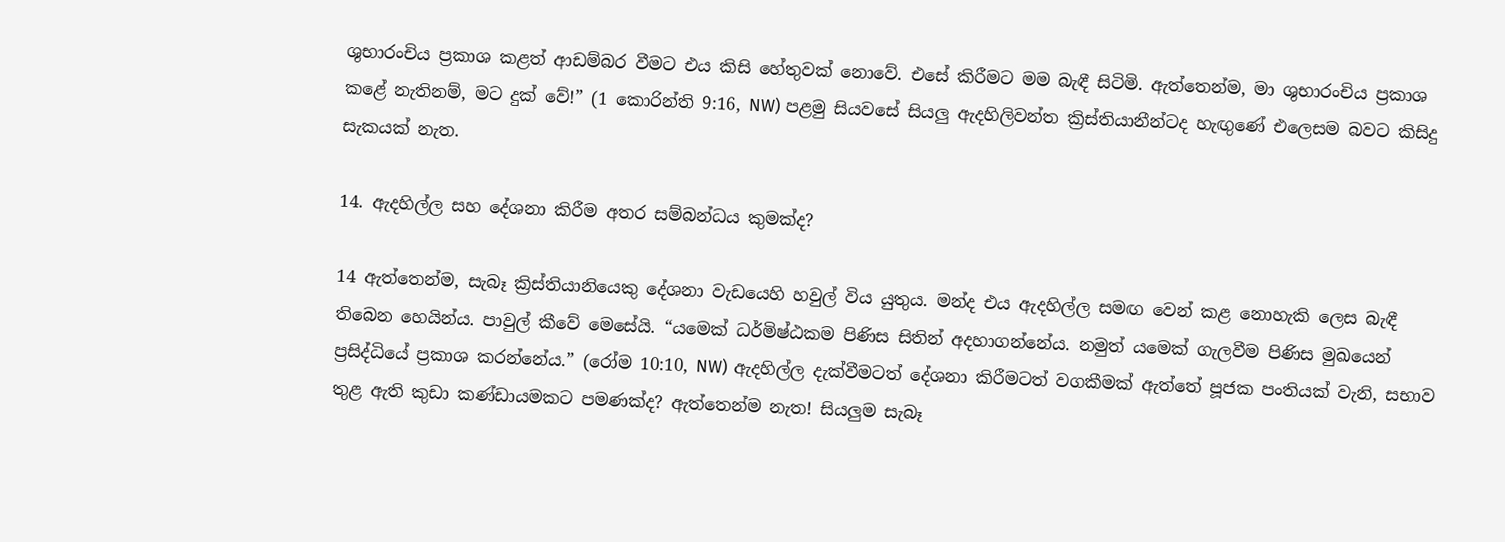ශුභාරංචිය ප්‍රකාශ කළත් ආඩම්බර වීමට එය කිසි හේතුවක් නොවේ. එසේ කිරීමට මම බැඳී සිටිමි. ඇත්තෙන්ම, මා ශුභාරංචිය ප්‍රකාශ කළේ නැතිනම්, මට දුක් වේ!” (1 කොරින්ති 9:16, NW) පළමු සියවසේ සියලු ඇදහිලිවන්ත ක්‍රිස්තියානීන්ටද හැඟුණේ එලෙසම බවට කිසිදු සැකයක් නැත.

14. ඇදහිල්ල සහ දේශනා කිරීම අතර සම්බන්ධය කුමක්ද?

14 ඇත්තෙන්ම, සැබෑ ක්‍රිස්තියානියෙකු දේශනා වැඩයෙහි හවුල් විය යුතුය. මන්ද එය ඇදහිල්ල සමඟ වෙන් කළ නොහැකි ලෙස බැඳී තිබෙන හෙයින්ය. පාවුල් කීවේ මෙසේයි. “යමෙක් ධර්මිෂ්ඨකම පිණිස සිතින් අදහාගන්නේය. නමුත් යමෙක් ගැලවීම පිණිස මුඛයෙන් ප්‍රසිද්ධියේ ප්‍රකාශ කරන්නේය.” (රෝම 10:10, NW) ඇදහිල්ල දැක්වීමටත් දේශනා කිරීමටත් වගකීමක් ඇත්තේ පූජක පංතියක් වැනි, සභාව තුළ ඇති කුඩා කණ්ඩායමකට පමණක්ද? ඇත්තෙන්ම නැත! සියලුම සැබෑ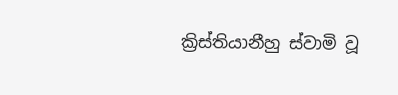ක්‍රිස්තියානීහු ස්වාමි වූ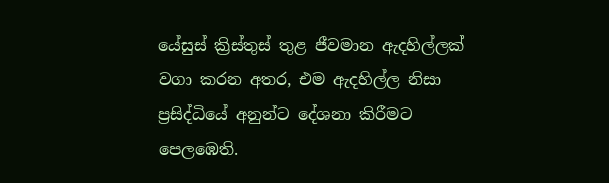යේසුස් ක්‍රිස්තුස් තුළ ජීවමාන ඇදහිල්ලක් වගා කරන අතර, එම ඇදහිල්ල නිසා ප්‍රසිද්ධියේ අනුන්ට දේශනා කිරීමට පෙලඹෙති.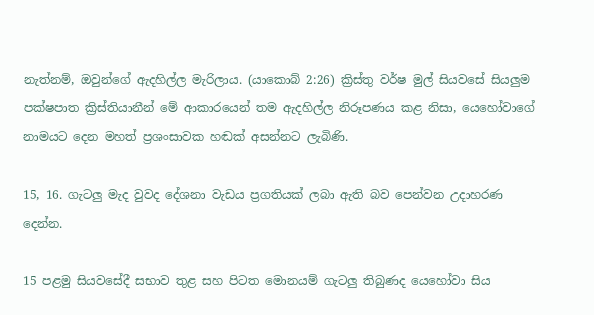නැත්නම්, ඔවුන්ගේ ඇදහිල්ල මැරිලාය. (යාකොබ් 2:26) ක්‍රිස්තු වර්ෂ මුල් සියවසේ සියලුම පක්ෂපාත ක්‍රිස්තියානීන් මේ ආකාරයෙන් තම ඇදහිල්ල නිරූපණය කළ නිසා, යෙහෝවාගේ නාමයට දෙන මහත් ප්‍රශංසාවක හඬක් අසන්නට ලැබිණි.

15, 16. ගැටලු මැද වුවද දේශනා වැඩය ප්‍රගතියක් ලබා ඇති බව පෙන්වන උදාහරණ දෙන්න.

15 පළමු සියවසේදී සභාව තුළ සහ පිටත මොනයම් ගැටලු තිබුණද යෙහෝවා සිය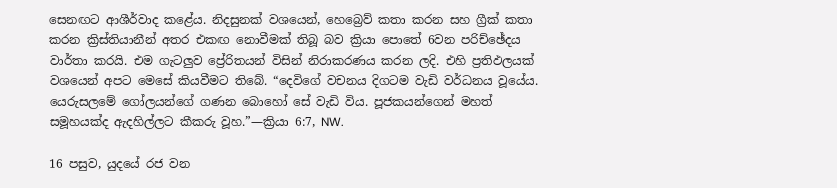සෙනඟට ආශීර්වාද කළේය. නිදසුනක් වශයෙන්, හෙබ්‍රෙව් කතා කරන සහ ග්‍රීක් කතා කරන ක්‍රිස්තියානීන් අතර එකඟ නොවීමක් තිබූ බව ක්‍රියා පොතේ 6වන පරිච්ඡේදය වාර්තා කරයි. එම ගැටලුව ප්‍රේරිතයන් විසින් නිරාකරණය කරන ලදි. එහි ප්‍රතිඵලයක් වශයෙන් අපට මෙසේ කියවීමට තිබේ. “දෙවිගේ වචනය දිගටම වැඩි වර්ධනය වූයේය. යෙරුසලමේ ගෝලයන්ගේ ගණන බොහෝ සේ වැඩි විය. පූජකයන්ගෙන් මහත් සමූහයක්ද ඇදහිල්ලට කීකරු වූහ.”—ක්‍රියා 6:7, NW.

16 පසුව, යුදයේ රජ වන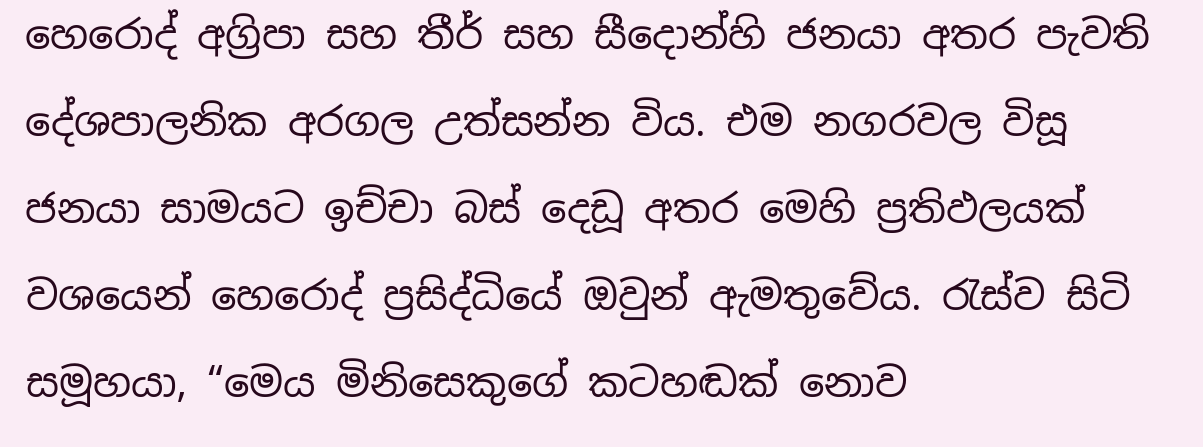හෙරොද් අග්‍රිපා සහ තීර් සහ සීදොන්හි ජනයා අතර පැවති දේශපාලනික අරගල උත්සන්න විය. එම නගරවල විසූ ජනයා සාමයට ඉච්චා බස් දෙඩූ අතර මෙහි ප්‍රතිඵලයක් වශයෙන් හෙරොද් ප්‍රසිද්ධියේ ඔවුන් ඇමතුවේය. රැස්ව සිටි සමූහයා, “මෙය මිනිසෙකුගේ කටහඬක් නොව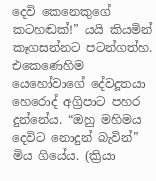දෙවි කෙනෙකුගේ කටහඬක්!” යයි කියමින් කෑගසන්නට පටන්ගත්හ. එකෙණෙහිම යෙහෝවාගේ දේවදූතයා හෙරොද් අග්‍රිපාට පහර දුන්නේය. “ඔහු මහිමය දෙවිට නොදුන් බැවින්” මිය ගියේය. (ක්‍රියා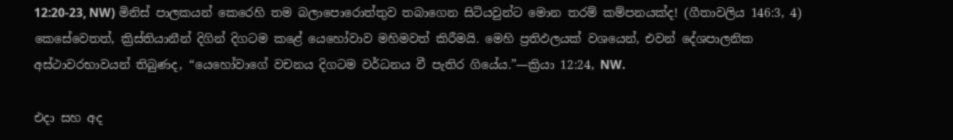12:20-23, NW) මිනිස් පාලකයන් කෙරෙහි තම බලාපොරොත්තුව තබාගෙන සිටියවුන්ට මොන තරම් කම්පනයක්ද! (ගීතාවලිය 146:3, 4) කෙසේවෙතත්, ක්‍රිස්තියානීන් දිගින් දිගටම කළේ යෙහෝවාව මහිමවත් කිරීමයි. මෙහි ප්‍රතිඵලයක් වශයෙන්, එවන් දේශපාලනික අස්ථාවරභාවයන් තිබුණද, “යෙහෝවාගේ වචනය දිගටම වර්ධනය වී පැතිර ගියේය.”—ක්‍රියා 12:24, NW.

එදා සහ අද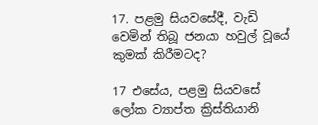17. පළමු සියවසේදී, වැඩි වෙමින් තිබූ ජනයා හවුල් වූයේ කුමක් කිරීමටද?

17 එසේය, පළමු සියවසේ ලෝක ව්‍යාප්ත ක්‍රිස්තියානි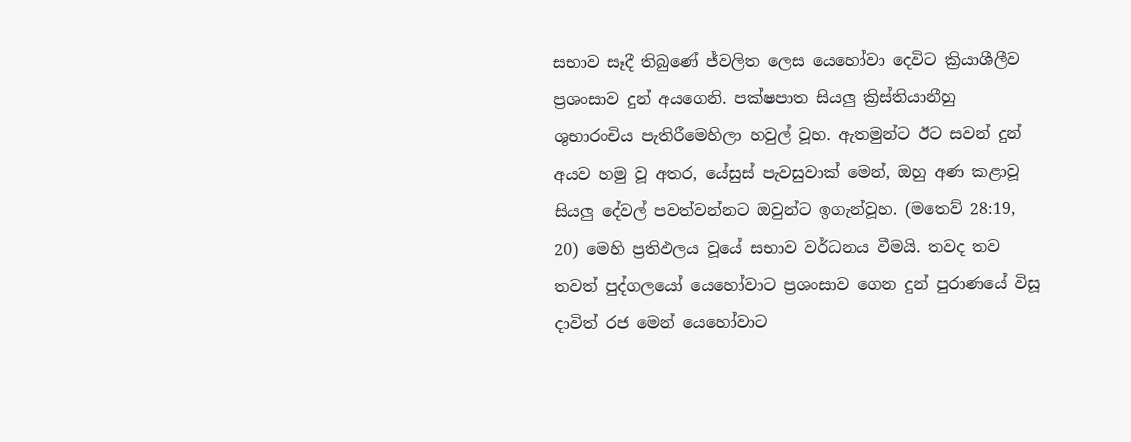සභාව සෑදී තිබුණේ ජ්වලිත ලෙස යෙහෝවා දෙවිට ක්‍රියාශීලීව ප්‍රශංසාව දුන් අයගෙනි. පක්ෂපාත සියලු ක්‍රිස්තියානීහු ශුභාරංචිය පැතිරීමෙහිලා හවුල් වූහ. ඇතමුන්ට ඊට සවන් දුන් අයව හමු වූ අතර, යේසුස් පැවසුවාක් මෙන්, ඔහු අණ කළාවූ සියලු දේවල් පවත්වන්නට ඔවුන්ට ඉගැන්වූහ. (මතෙව් 28:19, 20) මෙහි ප්‍රතිඵලය වූයේ සභාව වර්ධනය වීමයි. තවද තව තවත් පුද්ගලයෝ යෙහෝවාට ප්‍රශංසාව ගෙන දුන් පුරාණයේ විසූ දාවිත් රජ මෙන් යෙහෝවාට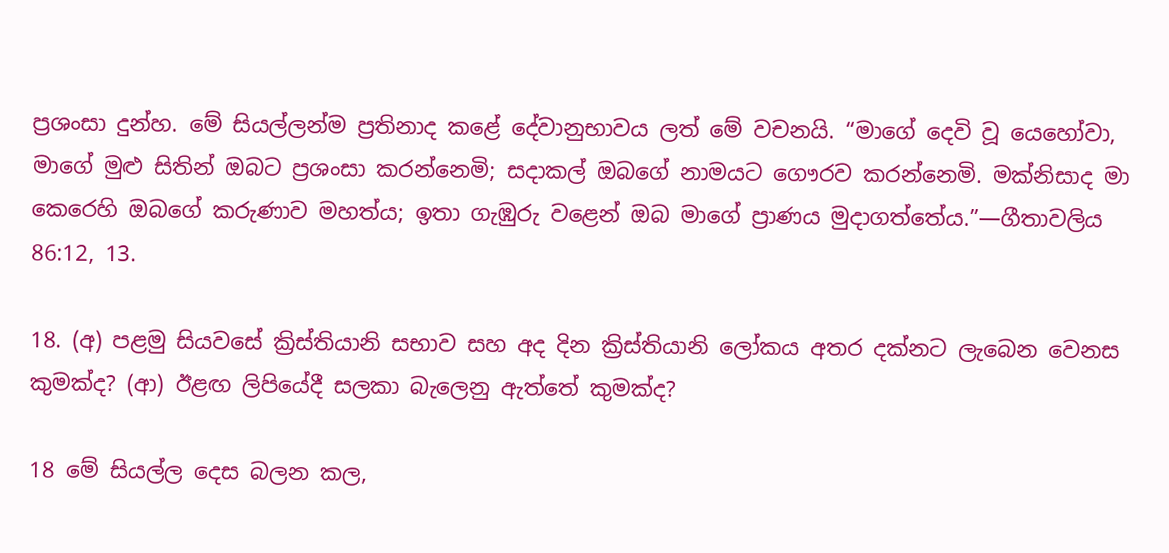ප්‍රශංසා දුන්හ. මේ සියල්ලන්ම ප්‍රතිනාද කළේ දේවානුභාවය ලත් මේ වචනයි. “මාගේ දෙවි වූ යෙහෝවා, මාගේ මුළු සිතින් ඔබට ප්‍රශංසා කරන්නෙමි; සදාකල් ඔබගේ නාමයට ගෞරව කරන්නෙමි. මක්නිසාද මා කෙරෙහි ඔබගේ කරුණාව මහත්ය; ඉතා ගැඹුරු වළෙන් ඔබ මාගේ ප්‍රාණය මුදාගත්තේය.”—ගීතාවලිය 86:12, 13.

18. (අ) පළමු සියවසේ ක්‍රිස්තියානි සභාව සහ අද දින ක්‍රිස්තියානි ලෝකය අතර දක්නට ලැබෙන වෙනස කුමක්ද? (ආ) ඊළඟ ලිපියේදී සලකා බැලෙනු ඇත්තේ කුමක්ද?

18 මේ සියල්ල දෙස බලන කල,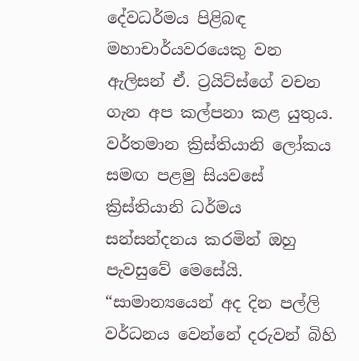දේවධර්මය පිළිබඳ මහාචාර්යවරයෙකු වන ඇලිසන් ඒ. ට්‍රයිට්ස්ගේ වචන ගැන අප කල්පනා කළ යුතුය. වර්තමාන ක්‍රිස්තියානි ලෝකය සමඟ පළමු සියවසේ ක්‍රිස්තියානි ධර්මය සන්සන්දනය කරමින් ඔහු පැවසුවේ මෙසේයි. “සාමාන්‍යයෙන් අද දින පල්ලි වර්ධනය වෙන්නේ දරුවන් බිහි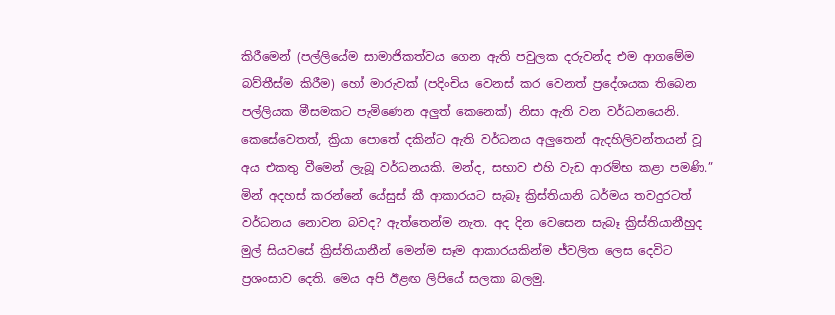කිරීමෙන් (පල්ලියේම සාමාජිකත්වය ගෙන ඇති පවුලක දරුවන්ද එම ආගමේම බව්තීස්ම කිරීම) හෝ මාරුවක් (පදිංචිය වෙනස් කර වෙනත් ප්‍රදේශයක තිබෙන පල්ලියක මීසමකට පැමිණෙන අලුත් කෙනෙක්) නිසා ඇති වන වර්ධනයෙනි. කෙසේවෙතත්, ක්‍රියා පොතේ දකින්ට ඇති වර්ධනය අලුතෙන් ඇදහිලිවන්තයන් වූ අය එකතු වීමෙන් ලැබූ වර්ධනයකි. මන්ද, සභාව එහි වැඩ ආරම්භ කළා පමණි.” මින් අදහස් කරන්නේ යේසුස් කී ආකාරයට සැබෑ ක්‍රිස්තියානි ධර්මය තවදුරටත් වර්ධනය නොවන බවද? ඇත්තෙන්ම නැත. අද දින වෙසෙන සැබෑ ක්‍රිස්තියානීහුද මුල් සියවසේ ක්‍රිස්තියානීන් මෙන්ම සෑම ආකාරයකින්ම ජ්වලිත ලෙස දෙවිට ප්‍රශංසාව දෙති. මෙය අපි ඊළඟ ලිපියේ සලකා බලමු.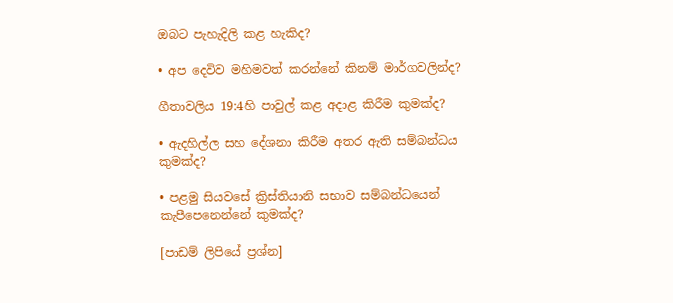ඔබට පැහැදිලි කළ හැකිද?

• අප දෙවිව මහිමවත් කරන්නේ කිනම් මාර්ගවලින්ද?

ගීතාවලිය 19:4හි පාවුල් කළ අදාළ කිරීම කුමක්ද?

• ඇදහිල්ල සහ දේශනා කිරීම අතර ඇති සම්බන්ධය කුමක්ද?

• පළමු සියවසේ ක්‍රිස්තියානි සභාව සම්බන්ධයෙන් කැපීපෙනෙන්නේ කුමක්ද?

[පාඩම් ලිපියේ ප්‍රශ්න]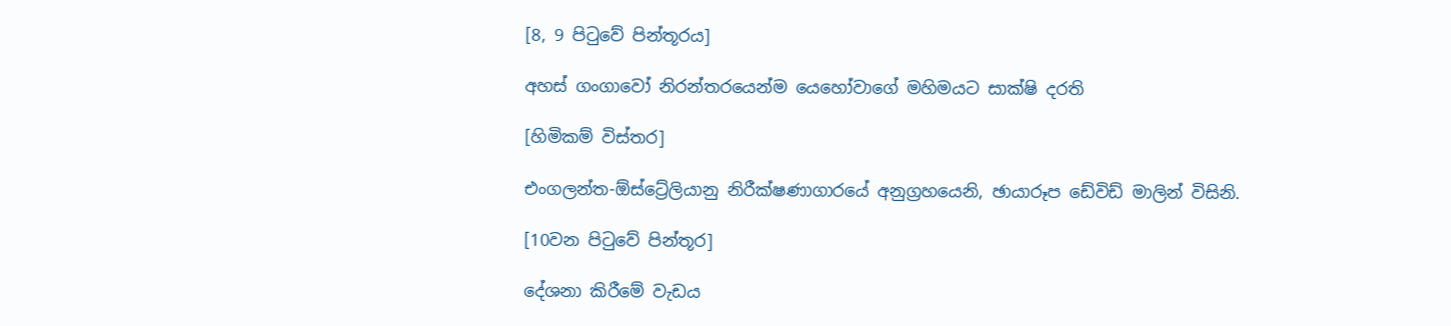[8, 9 පිටුවේ පින්තූරය]

අහස් ගංගාවෝ නිරන්තරයෙන්ම යෙහෝවාගේ මහිමයට සාක්ෂි දරති

[හිමිකම් විස්තර]

එංගලන්ත-ඕස්ට්‍රේලියානු නිරීක්ෂණාගාරයේ අනුග්‍රහයෙනි, ඡායාරූප ඩේවිඩ් මාලින් විසිනි.

[10වන පිටුවේ පින්තූර]

දේශනා කිරීමේ වැඩය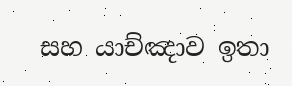සහ යාච්ඤාව ඉතා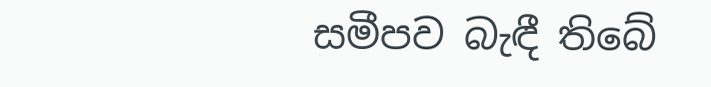සමීපව බැඳී තිබේ